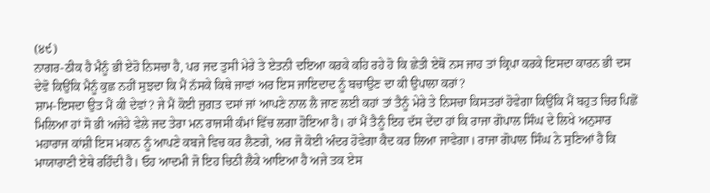(੪੯)
ਨਾਗਰ-ਠੀਕ ਹੈ ਮੈਨੂੰ ਭੀ ਏਹੋ ਨਿਸਚਾ ਹੈ, ਪਰ ਜਦ ਤੁਸੀ ਮੇਰੇ ਤੇ ਏਤਨੀ ਦਇਆ ਕਰਕੇ ਕਹਿ ਰਹੇ ਹੋ ਕਿ ਛੇਤੀ ਏਥੋਂ ਨਸ ਜਾਹ ਤਾਂ ਕ੍ਰਿਪਾ ਕਰਕੇ ਇਸਦਾ ਕਾਰਨ ਭੀ ਦਸ ਦੇਵੋ ਕਿਉਂਕਿ ਮੈਨੂੰ ਕੁਛ ਨਹੀਂ ਸੁਝਦਾ ਕਿ ਮੈਂ ਨੱਸਕੇ ਕਿਥੇ ਜਾਵਾਂ ਅਰ ਇਸ ਜਾਇਦਾਦ ਨੂੰ ਬਚਾਉਣ ਦਾ ਕੀ ਉਪਾਲਾ ਕਰਾਂ?
ਸ਼ਾਮ-ਇਸਦਾ ਉਤ ਮੈਂ ਕੀ ਦੇਵਾਂ? ਜੇ ਮੈਂ ਕੋਈ ਜੁਗਤ ਦਸਾਂ ਜਾਂ ਆਪਣੇ ਨਾਲ ਲੈ ਜਾਣ ਲਈ ਕਹਾਂ ਤਾਂ ਤੈਨੂੰ ਮੇਰੇ ਤੇ ਨਿਸਚਾ ਕਿਸਤਰਾਂ ਹੋਵੇਗਾ ਕਿਉਂਕਿ ਮੈਂ ਬਹੁਤ ਚਿਰ ਪਿਛੋਂ ਮਿਲਿਆ ਹਾਂ ਸੋ ਭੀ ਅਜੇਹੇ ਵੇਲੇ ਜਦ ਤੇਰਾ ਮਨ ਰਾਜਸੀ ਕੰਮਾਂ ਵਿੱਚ ਲਗਾ ਹੋਇਆ ਹੈ। ਹਾਂ ਮੈਂ ਤੈਨੂੰ ਇਹ ਦੱਸ ਦੇਂਦਾ ਹਾਂ ਕਿ ਰਾਜਾ ਗੋਪਾਲ ਸਿੰਘ ਦੇ ਲਿਖੇ ਅਨੁਸਾਰ ਮਹਾਰਾਜ ਕਾਂਸ਼ੀ ਇਸ ਮਕਾਨ ਨੂੰ ਆਪਣੇ ਕਬਜੇ ਵਿਚ ਕਰ ਲੈਣਗੇ, ਅਰ ਜੋ ਕੋਈ ਅੰਦਰ ਹੋਵੇਗਾ ਕੈਦ ਕਰ ਲਿਆ ਜਾਵੇਗਾ। ਰਾਜਾ ਗੋਪਾਲ ਸਿੰਘ ਨੇ ਸੁਣਿਆਂ ਹੈ ਕਿ ਮਾਯਾਰਾਣੀ ਏਥੇ ਰਹਿੰਦੀ ਹੈ। ਓਹ ਆਦਮੀ ਜੋ ਇਹ ਚਿਠੀ ਲੈਕੇ ਆਇਆ ਹੈ ਅਜੇ ਤਕ ਏਸ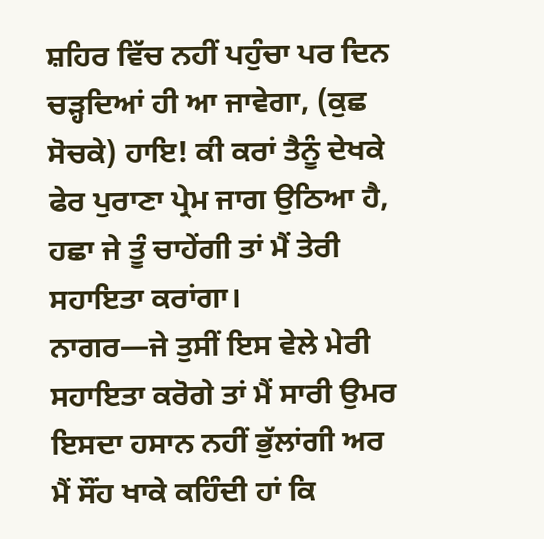ਸ਼ਹਿਰ ਵਿੱਚ ਨਹੀਂ ਪਹੁੰਚਾ ਪਰ ਦਿਨ ਚੜ੍ਹਦਿਆਂ ਹੀ ਆ ਜਾਵੇਗਾ, (ਕੁਛ ਸੋਚਕੇ) ਹਾਇ! ਕੀ ਕਰਾਂ ਤੈਨੂੰ ਦੇਖਕੇ ਫੇਰ ਪੁਰਾਣਾ ਪ੍ਰੇਮ ਜਾਗ ਉਠਿਆ ਹੈ, ਹਛਾ ਜੇ ਤੂੰ ਚਾਹੇਂਗੀ ਤਾਂ ਮੈਂ ਤੇਰੀ ਸਹਾਇਤਾ ਕਰਾਂਗਾ।
ਨਾਗਰ—ਜੇ ਤੁਸੀਂ ਇਸ ਵੇਲੇ ਮੇਰੀ ਸਹਾਇਤਾ ਕਰੋਗੇ ਤਾਂ ਮੈਂ ਸਾਰੀ ਉਮਰ ਇਸਦਾ ਹਸਾਨ ਨਹੀਂ ਭੁੱਲਾਂਗੀ ਅਰ ਮੈਂ ਸੌਂਹ ਖਾਕੇ ਕਹਿੰਦੀ ਹਾਂ ਕਿ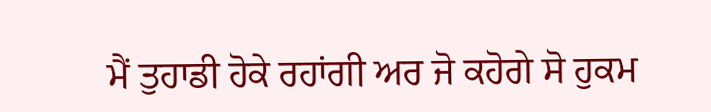ਮੈਂ ਤੁਹਾਡੀ ਹੋਕੇ ਰਹਾਂਗੀ ਅਰ ਜੋ ਕਹੋਗੇ ਸੋ ਹੁਕਮ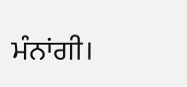ਮੰਨਾਂਗੀ।